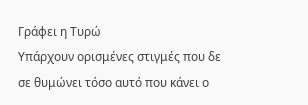Γράφει η Τυρώ
Υπάρχουν ορισμένες στιγμές που δε σε θυμώνει τόσο αυτό που κάνει ο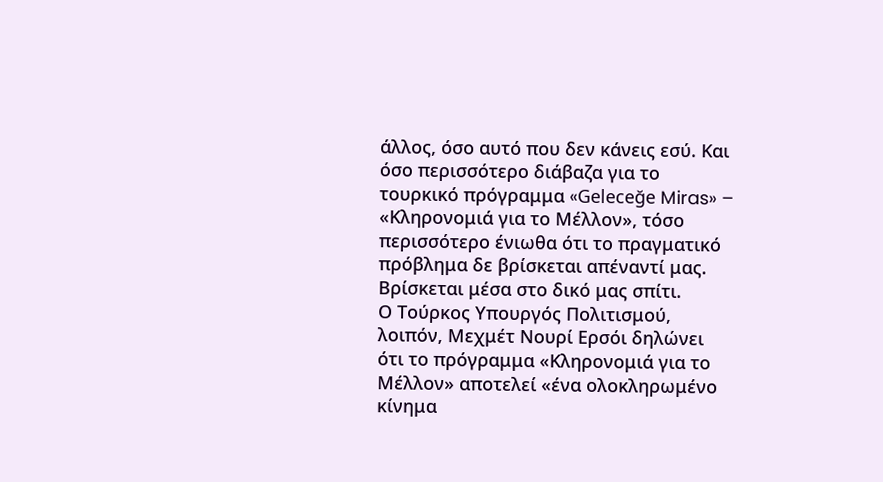άλλος, όσο αυτό που δεν κάνεις εσύ. Και όσο περισσότερο διάβαζα για το τουρκικό πρόγραμμα «Geleceğe Miras» – «Κληρονομιά για το Μέλλον», τόσο περισσότερο ένιωθα ότι το πραγματικό πρόβλημα δε βρίσκεται απέναντί μας. Βρίσκεται μέσα στο δικό μας σπίτι.
Ο Τούρκος Υπουργός Πολιτισμού, λοιπόν, Μεχμέτ Νουρί Ερσόι δηλώνει ότι το πρόγραμμα «Κληρονομιά για το Μέλλον» αποτελεί «ένα ολοκληρωμένο κίνημα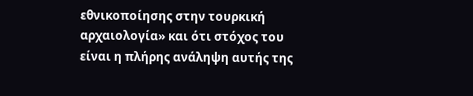εθνικοποίησης στην τουρκική αρχαιολογία» και ότι στόχος του είναι η πλήρης ανάληψη αυτής της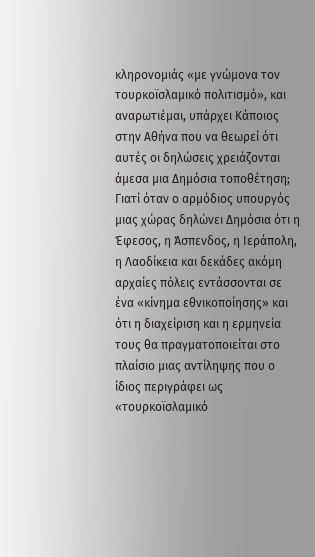κληρονομιάς «με γνώμονα τον τουρκοϊσλαμικό πολιτισμό», και αναρωτιέμαι, υπάρχει Κάποιος στην Αθήνα που να θεωρεί ότι αυτές οι δηλώσεις χρειάζονται άμεσα μια Δημόσια τοποθέτηση;
Γιατί όταν ο αρμόδιος υπουργός μιας χώρας δηλώνει Δημόσια ότι η Έφεσος, η Άσπενδος, η Ιεράπολη, η Λαοδίκεια και δεκάδες ακόμη αρχαίες πόλεις εντάσσονται σε ένα «κίνημα εθνικοποίησης» και ότι η διαχείριση και η ερμηνεία τους θα πραγματοποιείται στο πλαίσιο μιας αντίληψης που ο ίδιος περιγράφει ως «τουρκοϊσλαμικό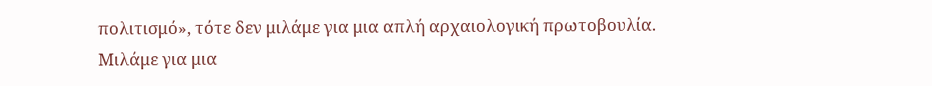πολιτισμό», τότε δεν μιλάμε για μια απλή αρχαιολογική πρωτοβουλία. Μιλάμε για μια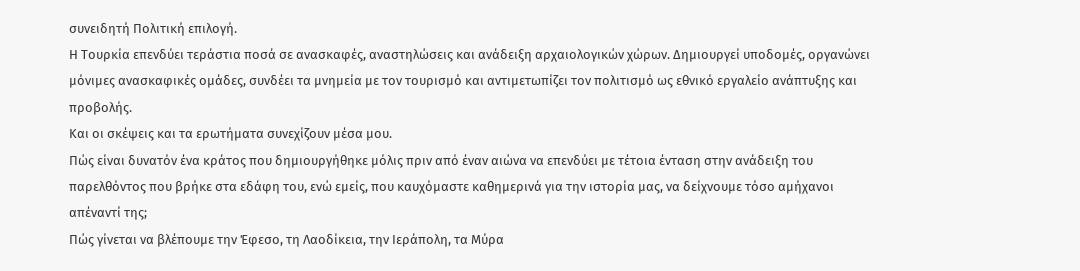συνειδητή Πολιτική επιλογή.
Η Τουρκία επενδύει τεράστια ποσά σε ανασκαφές, αναστηλώσεις και ανάδειξη αρχαιολογικών χώρων. Δημιουργεί υποδομές, οργανώνει μόνιμες ανασκαφικές ομάδες, συνδέει τα μνημεία με τον τουρισμό και αντιμετωπίζει τον πολιτισμό ως εθνικό εργαλείο ανάπτυξης και προβολής.
Και οι σκέψεις και τα ερωτήματα συνεχίζουν μέσα μου.
Πώς είναι δυνατόν ένα κράτος που δημιουργήθηκε μόλις πριν από έναν αιώνα να επενδύει με τέτοια ένταση στην ανάδειξη του παρελθόντος που βρήκε στα εδάφη του, ενώ εμείς, που καυχόμαστε καθημερινά για την ιστορία μας, να δείχνουμε τόσο αμήχανοι απέναντί της;
Πώς γίνεται να βλέπουμε την Έφεσο, τη Λαοδίκεια, την Ιεράπολη, τα Μύρα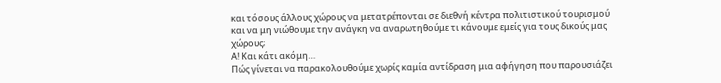και τόσους άλλους χώρους να μετατρέπονται σε διεθνή κέντρα πολιτιστικού τουρισμού και να μη νιώθουμε την ανάγκη να αναρωτηθούμε τι κάνουμε εμείς για τους δικούς μας χώρους;
Α! Και κάτι ακόμη…
Πώς γίνεται να παρακολουθούμε χωρίς καμία αντίδραση μια αφήγηση που παρουσιάζει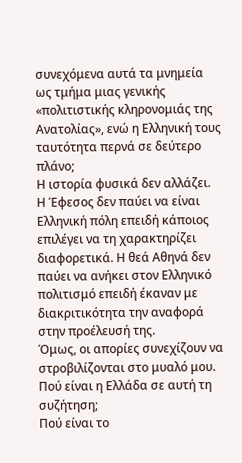συνεχόμενα αυτά τα μνημεία ως τμήμα μιας γενικής «πολιτιστικής κληρονομιάς της Ανατολίας», ενώ η Ελληνική τους ταυτότητα περνά σε δεύτερο πλάνο;
Η ιστορία φυσικά δεν αλλάζει. Η Έφεσος δεν παύει να είναι Ελληνική πόλη επειδή κάποιος επιλέγει να τη χαρακτηρίζει διαφορετικά. Η θεά Αθηνά δεν παύει να ανήκει στον Ελληνικό πολιτισμό επειδή έκαναν με διακριτικότητα την αναφορά στην προέλευσή της.
Όμως, οι απορίες συνεχίζουν να στροβιλίζονται στο μυαλό μου.
Πού είναι η Ελλάδα σε αυτή τη συζήτηση;
Πού είναι το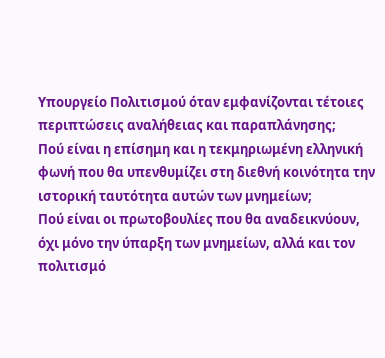Υπουργείο Πολιτισμού όταν εμφανίζονται τέτοιες περιπτώσεις αναλήθειας και παραπλάνησης;
Πού είναι η επίσημη και η τεκμηριωμένη ελληνική φωνή που θα υπενθυμίζει στη διεθνή κοινότητα την ιστορική ταυτότητα αυτών των μνημείων;
Πού είναι οι πρωτοβουλίες που θα αναδεικνύουν, όχι μόνο την ύπαρξη των μνημείων, αλλά και τον πολιτισμό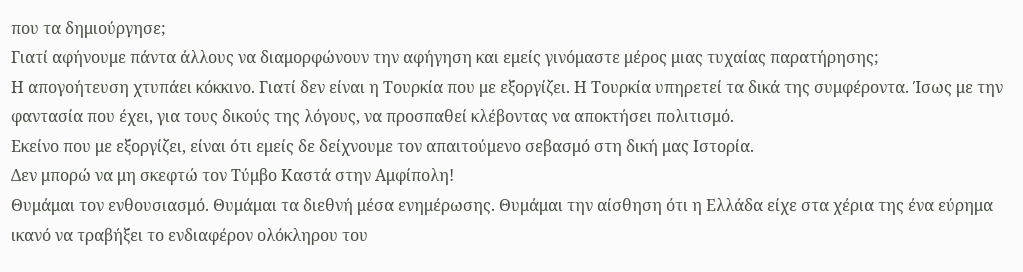που τα δημιούργησε;
Γιατί αφήνουμε πάντα άλλους να διαμορφώνουν την αφήγηση και εμείς γινόμαστε μέρος μιας τυχαίας παρατήρησης;
Η απογοήτευση χτυπάει κόκκινο. Γιατί δεν είναι η Τουρκία που με εξοργίζει. Η Τουρκία υπηρετεί τα δικά της συμφέροντα. Ίσως με την φαντασία που έχει, για τους δικούς της λόγους, να προσπαθεί κλέβοντας να αποκτήσει πολιτισμό.
Εκείνο που με εξοργίζει, είναι ότι εμείς δε δείχνουμε τον απαιτούμενο σεβασμό στη δική μας Ιστορία.
Δεν μπορώ να μη σκεφτώ τον Τύμβο Καστά στην Αμφίπολη!
Θυμάμαι τον ενθουσιασμό. Θυμάμαι τα διεθνή μέσα ενημέρωσης. Θυμάμαι την αίσθηση ότι η Ελλάδα είχε στα χέρια της ένα εύρημα ικανό να τραβήξει το ενδιαφέρον ολόκληρου του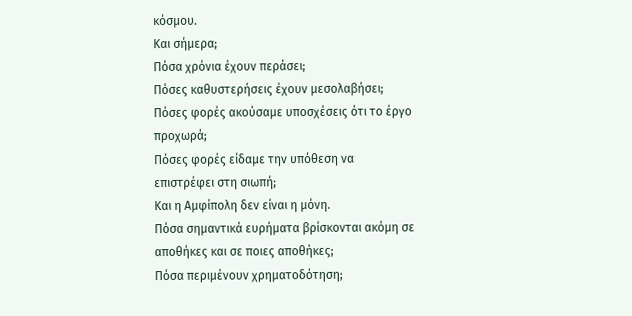κόσμου.
Και σήμερα;
Πόσα χρόνια έχουν περάσει;
Πόσες καθυστερήσεις έχουν μεσολαβήσει;
Πόσες φορές ακούσαμε υποσχέσεις ότι το έργο προχωρά;
Πόσες φορές είδαμε την υπόθεση να επιστρέφει στη σιωπή;
Και η Αμφίπολη δεν είναι η μόνη.
Πόσα σημαντικά ευρήματα βρίσκονται ακόμη σε αποθήκες και σε ποιες αποθήκες;
Πόσα περιμένουν χρηματοδότηση;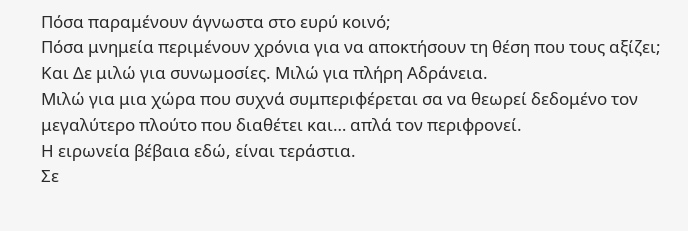Πόσα παραμένουν άγνωστα στο ευρύ κοινό;
Πόσα μνημεία περιμένουν χρόνια για να αποκτήσουν τη θέση που τους αξίζει;
Και Δε μιλώ για συνωμοσίες. Μιλώ για πλήρη Αδράνεια.
Μιλώ για μια χώρα που συχνά συμπεριφέρεται σα να θεωρεί δεδομένο τον μεγαλύτερο πλούτο που διαθέτει και… απλά τον περιφρονεί.
Η ειρωνεία βέβαια εδώ, είναι τεράστια.
Σε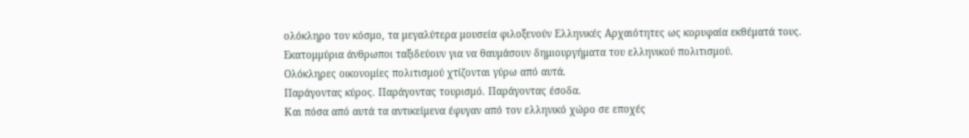ολόκληρο τον κόσμο, τα μεγαλύτερα μουσεία φιλοξενούν Ελληνικές Αρχαιότητες ως κορυφαία εκθέματά τους.
Εκατομμύρια άνθρωποι ταξιδεύουν για να θαυμάσουν δημιουργήματα του ελληνικού πολιτισμού.
Ολόκληρες οικονομίες πολιτισμού χτίζονται γύρω από αυτά.
Παράγοντας κύρος. Παράγοντας τουρισμό. Παράγοντας έσοδα.
Και πόσα από αυτά τα αντικείμενα έφυγαν από τον ελληνικό χώρο σε εποχές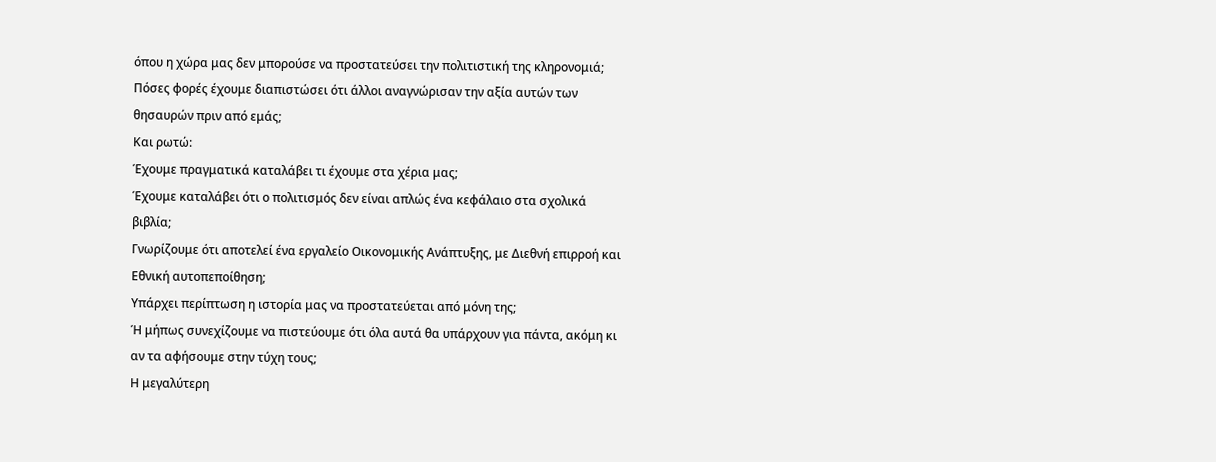όπου η χώρα μας δεν μπορούσε να προστατεύσει την πολιτιστική της κληρονομιά;
Πόσες φορές έχουμε διαπιστώσει ότι άλλοι αναγνώρισαν την αξία αυτών των θησαυρών πριν από εμάς;
Και ρωτώ:
Έχουμε πραγματικά καταλάβει τι έχουμε στα χέρια μας;
Έχουμε καταλάβει ότι ο πολιτισμός δεν είναι απλώς ένα κεφάλαιο στα σχολικά βιβλία;
Γνωρίζουμε ότι αποτελεί ένα εργαλείο Οικονομικής Ανάπτυξης, με Διεθνή επιρροή και Εθνική αυτοπεποίθηση;
Υπάρχει περίπτωση η ιστορία μας να προστατεύεται από μόνη της;
Ή μήπως συνεχίζουμε να πιστεύουμε ότι όλα αυτά θα υπάρχουν για πάντα, ακόμη κι αν τα αφήσουμε στην τύχη τους;
Η μεγαλύτερη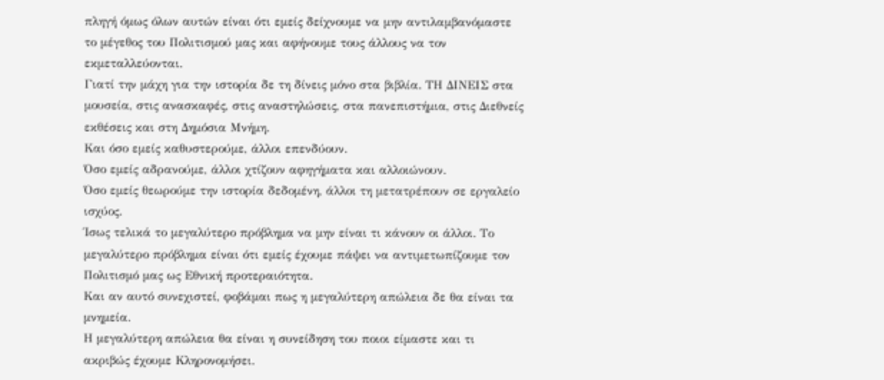πληγή όμως όλων αυτών είναι ότι εμείς δείχνουμε να μην αντιλαμβανόμαστε το μέγεθος του Πολιτισμού μας και αφήνουμε τους άλλους να τον εκμεταλλεύονται.
Γιατί την μάχη για την ιστορία δε τη δίνεις μόνο στα βιβλία. ΤΗ ΔΙΝΕΙΣ στα μουσεία, στις ανασκαφές, στις αναστηλώσεις, στα πανεπιστήμια, στις Διεθνείς εκθέσεις και στη Δημόσια Μνήμη.
Και όσο εμείς καθυστερούμε, άλλοι επενδύουν.
Όσο εμείς αδρανούμε, άλλοι χτίζουν αφηγήματα και αλλοιώνουν.
Όσο εμείς θεωρούμε την ιστορία δεδομένη, άλλοι τη μετατρέπουν σε εργαλείο ισχύος.
Ίσως τελικά το μεγαλύτερο πρόβλημα να μην είναι τι κάνουν οι άλλοι. Το μεγαλύτερο πρόβλημα είναι ότι εμείς έχουμε πάψει να αντιμετωπίζουμε τον Πολιτισμό μας ως Εθνική προτεραιότητα.
Και αν αυτό συνεχιστεί, φοβάμαι πως η μεγαλύτερη απώλεια δε θα είναι τα μνημεία.
Η μεγαλύτερη απώλεια θα είναι η συνείδηση του ποιοι είμαστε και τι ακριβώς έχουμε Κληρονομήσει.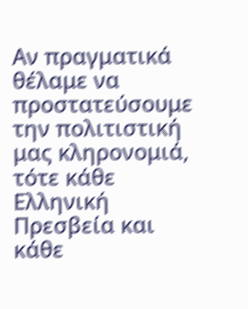Αν πραγματικά θέλαμε να προστατεύσουμε την πολιτιστική μας κληρονομιά, τότε κάθε Ελληνική Πρεσβεία και κάθε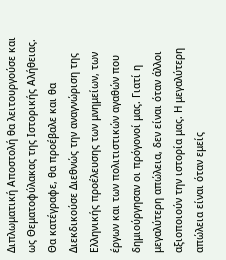Διπλωματική Αποστολή θα λειτουργούσε και ως Θεματοφύλακας της Ιστορικής Αλήθειας. Θα κατέγραφε, θα προέβαλε και θα Διεκδικούσε Διεθνώς την αναγνώριση της Ελληνικής προέλευσης των μνημείων, των έργων και των πολιτιστικών αγαθών που δημιούργησαν οι πρόγονοί μας. Γιατί η μεγαλύτερη απώλεια, δεν είναι όταν άλλοι αξιοποιούν την ιστορία μας. Η μεγαλύτερη απώλεια είναι όταν εμείς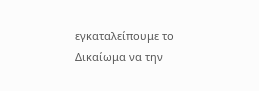εγκαταλείπουμε το Δικαίωμα να την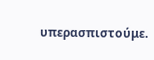υπερασπιστούμε.